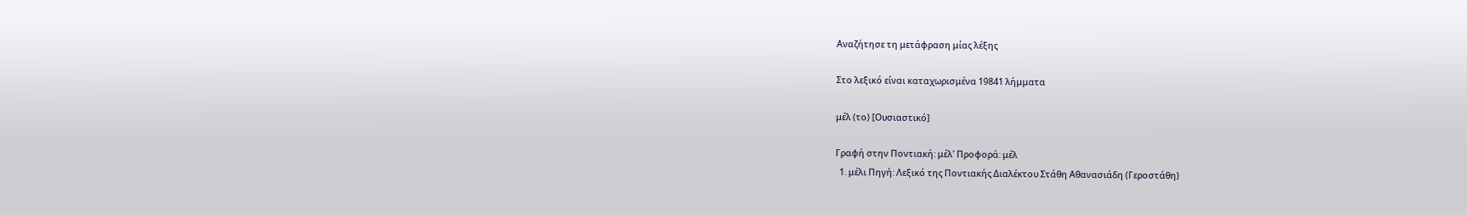Αναζήτησε τη μετάφραση μίας λέξης

Στο λεξικό είναι καταχωρισμένα 19841 λήμματα

μέλ (το) [Ουσιαστικό]

Γραφή στην Ποντιακή: μέλ' Προφορά: μέλ
  1. μέλι Πηγή: Λεξικό της Ποντιακής Διαλέκτου Στάθη Αθανασιάδη (Γεροστάθη)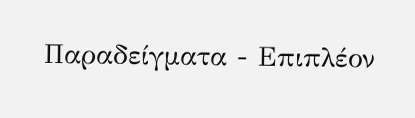Παραδείγματα - Επιπλέον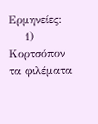Ερμηνείες:
    1) Κορτσόπον τα φιλέματα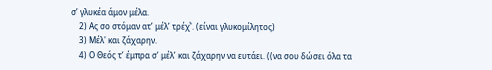σ’ γλυκέα άμον μέλα̤.
    2) Ας σο στόμαν ατ’ μέλ’ τρέχͮ'. (είναι γλυκομίλητος)
    3) Μέλ' και ζάχαρην.
    4) Ο Θεός τ’ έμπρα̤ σ’ μέλ’ και ζάχαρην να ευτάει. ((να σου δώσει όλα τα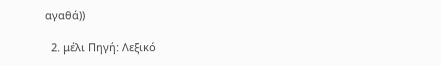αγαθά))

  2. μέλι Πηγή: Λεξικό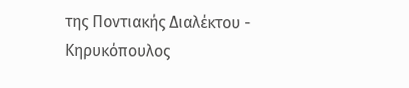της Ποντιακής Διαλέκτου - Κηρυκόπουλος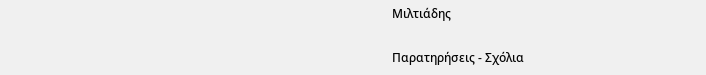Μιλτιάδης

Παρατηρήσεις - Σχόλια